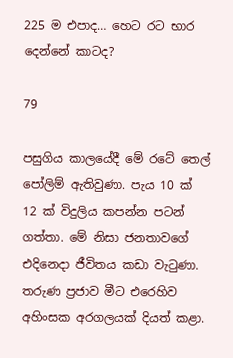225 ම එපාද… හෙට රට භාර දෙන්නේ කාටද?

79

පසුගිය කාලයේදී මේ රටේ තෙල් පෝලිම් ඇතිවුණා. පැය 10 ක් 12 ක් විදුලිය කපන්න පටන් ගත්තා. මේ නිසා ජනතාවගේ එදිනෙදා ජීවිතය කඩා වැටුණා. තරුණ ප්‍රජාව මීට එරෙහිව අහිංසක අරගලයක් දියත් කළා.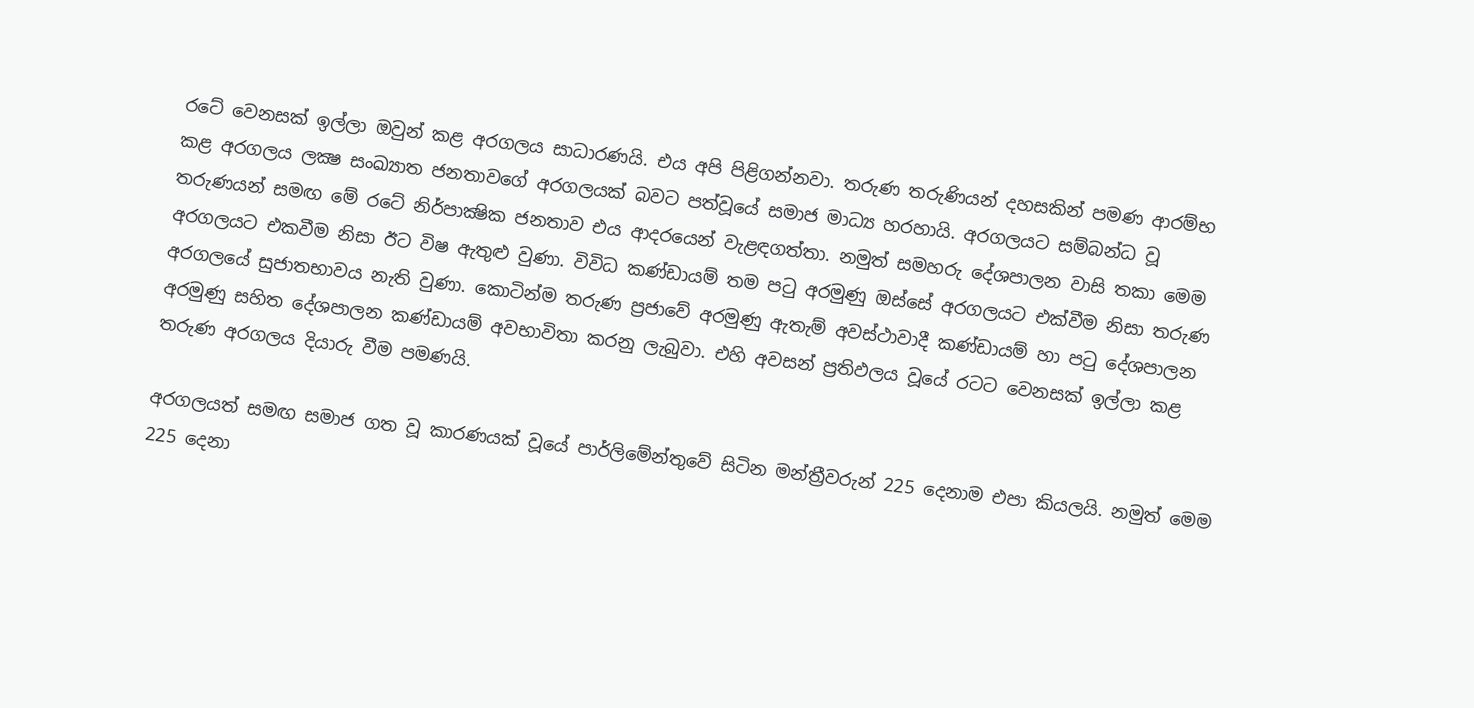රටේ වෙනසක් ඉල්ලා ඔවුන් කළ අරගලය සාධාරණයි. එය අපි පිළිගන්නවා. තරුණ තරුණියන් දහසකින් පමණ ආරම්භ කළ අරගලය ලක්‍ෂ සංඛ්‍යාත ජනතාවගේ අරගලයක් බවට පත්වූයේ සමාජ මාධ්‍ය හරහායි. අරගලයට සම්බන්ධ වූ තරුණයන් සමඟ මේ රටේ නිර්පාක්‍ෂික ජනතාව එය ආදරයෙන් වැළඳගත්තා. නමුත් සමහරු දේශපාලන වාසි තකා මෙම අරගලයට එකවීම නිසා ඊට විෂ ඇතුළු වුණා. විවිධ කණ්ඩායම් තම පටු අරමුණු ඔස්සේ අරගලයට එක්වීම නිසා තරුණ අරගලයේ සුජාතභාවය නැති වුණා. කොටින්ම තරුණ ප්‍රජාවේ අරමුණු ඇතැම් අවස්ථාවාදී කණ්ඩායම් හා පටු දේශපාලන අරමුණු සහිත දේශපාලන කණ්ඩායම් අවභාවිතා කරනු ලැබුවා. එහි අවසන් ප්‍රතිඵලය වූයේ රටට වෙනසක් ඉල්ලා කළ තරුණ අරගලය දියාරු වීම පමණයි.

අරගලයත් සමඟ සමාජ ගත වූ කාරණයක් වූයේ පාර්ලිමේන්තුවේ සිටින මන්ත්‍රීවරුන් 225 දෙනාම එපා කියලයි. නමුත් මෙම 225 දෙනා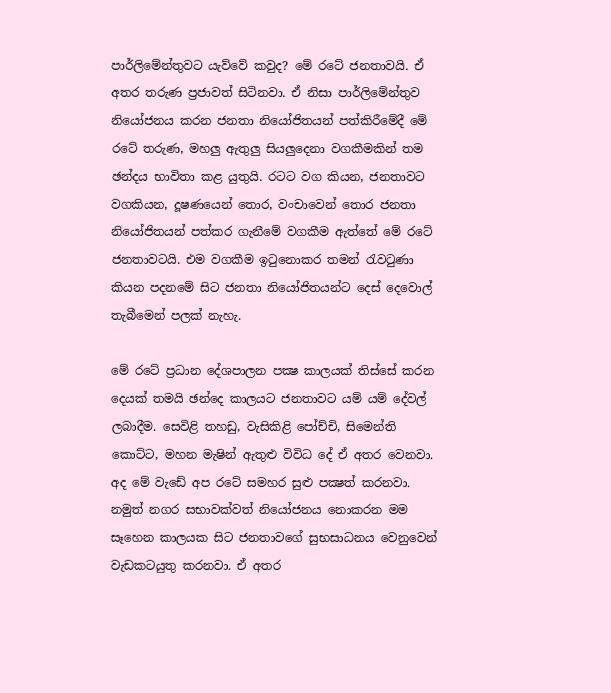පාර්ලිමේන්තුවට යැව්වේ කවුද? මේ රටේ ජනතාවයි. ඒ අතර තරුණ ප්‍රජාවත් සිටිනවා. ඒ නිසා පාර්ලිමේන්තුව නියෝජනය කරන ජනතා නියෝජිතයන් පත්කිරීමේදී මේ රටේ තරුණ, මහලු ඇතුලු සියලුදෙනා වගකීමකින් තම ඡන්දය භාවිතා කළ යුතුයි. රටට වග කියන, ජනතාවට වගකියන, දූෂණයෙන් තොර, වංචාවෙන් තොර ජනතා නියෝජිතයන් පත්කර ගැනීමේ වගකීම ඇත්තේ මේ රටේ ජනතාවටයි. එම වගකීම ඉටුනොකර තමන් රැවටුණා කියන පදනමේ සිට ජනතා නියෝජිතයන්ට දෙස් දෙවොල් තැබීමෙන් පලක් නැහැ.

මේ රටේ ප්‍රධාන දේශපාලන පක්‍ෂ කාලයක් තිස්සේ කරන දෙයක් තමයි ඡන්දෙ කාලයට ජනතාවට යම් යම් දේවල් ලබාදීම. සෙවිළි තහඩු, වැසිකිළි පෝච්චි, සිමෙන්ති කොට්ට, මහන මැෂින් ඇතුළු විවිධ දේ ඒ අතර වෙනවා. අද මේ වැඩේ අප රටේ සමහර සුළු පක්‍ෂත් කරනවා. නමුත් නගර සභාවක්වත් නියෝජනය නොකරන මම සෑහෙන කාලයක සිට ජනතාවගේ සුභසාධනය වෙනුවෙන් වැඩකටයුතු කරනවා. ඒ අතර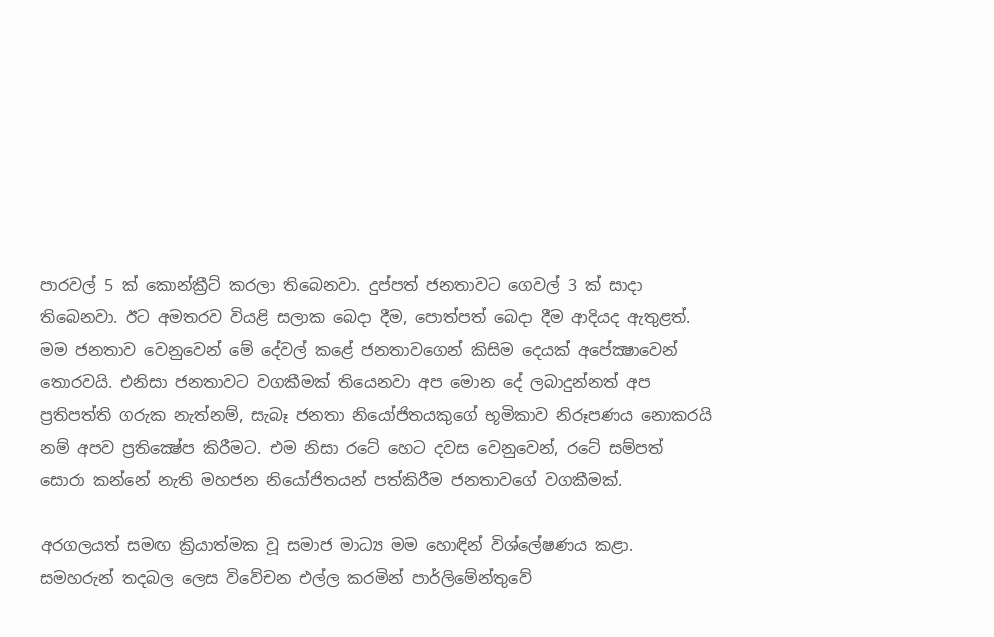පාරවල් 5 ක් කොන්ක්‍රීට් කරලා තිබෙනවා. දුප්පත් ජනතාවට ගෙවල් 3 ක් සාදා තිබෙනවා. ඊට අමතරව වියළි සලාක බෙදා දීම, පොත්පත් බෙදා දීම ආදියද ඇතුළත්. මම ජනතාව වෙනුවෙන් මේ දේවල් කළේ ජනතාවගෙන් කිසිම දෙයක් අපේක්‍ෂාවෙන් තොරවයි. එනිසා ජනතාවට වගකීමක් තියෙනවා අප මොන දේ ලබාදුන්නත් අප ප්‍රතිපත්ති ගරුක නැත්නම්, සැබෑ ජනතා නියෝජිතයකුගේ භූමිකාව නිරූපණය නොකරයි නම් අපව ප්‍රතික්‍ෂේප කිරීමට. එම නිසා රටේ හෙට දවස වෙනුවෙන්, රටේ සම්පත් සොරා කන්නේ නැති මහජන නියෝජිතයන් පත්කිරීම ජනතාවගේ වගකීමක්.

අරගලයත් සමඟ ක්‍රියාත්මක වූ සමාජ මාධ්‍ය මම හොඳින් විශ්ලේෂණය කළා. සමහරුන් තදබල ලෙස විවේචන එල්ල කරමින් පාර්ලිමේන්තුවේ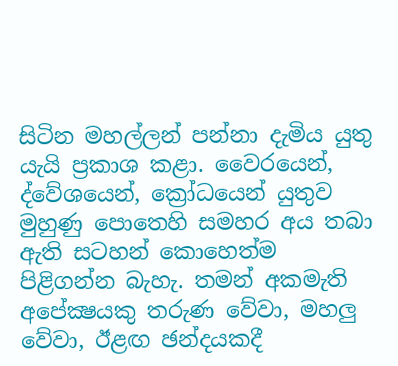සිටින මහල්ලන් පන්නා දැමිය යුතු යැයි ප්‍රකාශ කළා. වෛරයෙන්, ද්වේශයෙන්, ක්‍රෝධයෙන් යුතුව මුහුණු පොතෙහි සමහර අය තබා ඇති සටහන් කොහෙත්ම පිළිගන්න බැහැ. තමන් අකමැති අපේක්‍ෂයකු තරුණ වේවා, මහලු වේවා, ඊළඟ ඡන්දයකදී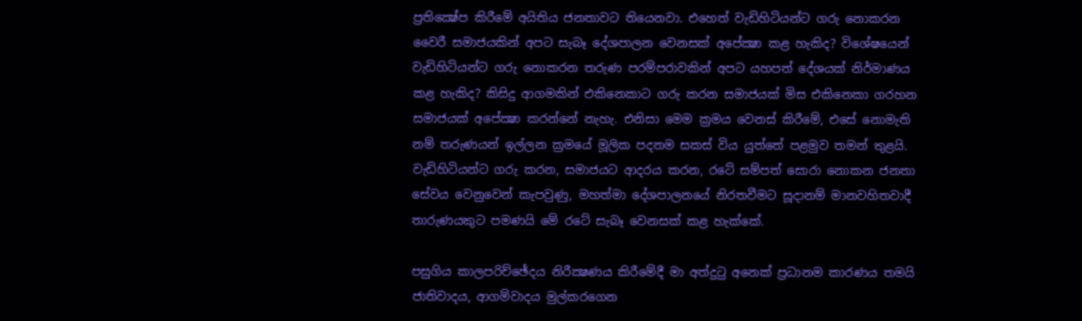ප්‍රතික්‍ෂේප කිරීමේ අයිතිය ජනතාවට තියෙනවා. එහෙත් වැඩිහිටියන්ට ගරු නොකරන වෛරී සමාජයකින් අපට සැබෑ දේශපාලන වෙනසක් අපේක්‍ෂා කළ හැකිද? විශේෂයෙන් වැඩිහිටියන්ට ගරු නොකරන තරුණ පරම්පරාවකින් අපට යහපත් දේශයක් නිර්මාණය කළ හැකිද? කිසිදු ආගමකින් එකිනෙකාට ගරු කරන සමාජයක් මිස එකිනෙකා ගරහන සමාජයක් අපේක්‍ෂා කරන්නේ නැහැ. එනිසා මෙම ක්‍රමය වෙනස් කිරීමේ, එසේ නොමැති නම් තරුණයන් ඉල්ලන ක්‍රමයේ මූලික පදනම සකස් විය යුත්තේ පළමුව තමන් තුළයි. වැඩිහිටියන්ට ගරු කරන, සමාජයට ආදරය කරන, රටේ සම්පත් සොරා නොකන ජනතා සේවය වෙනුවෙන් කැපවුණු, මහත්මා දේශපාලනයේ නිරතවීමට සූදානම් මානවහිතවාදී තාරුණයකුට පමණයි මේ රටේ සැබෑ වෙනසක් කළ හැක්කේ.

පසුගිය කාලපරිච්ඡේදය නිරීක්‍ෂණය කිරීමේදී මා අත්දුටු අනෙක් ප්‍රධානම කාරණය තමයි ජාතිවාදය, ආගම්වාදය මුල්කරගෙන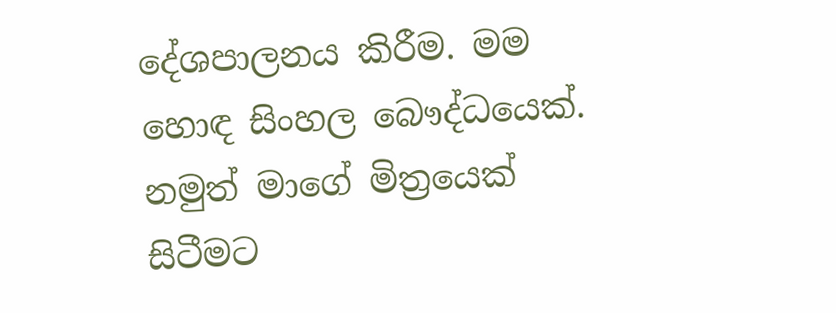දේශපාලනය කිරීම. මම හොඳ සිංහල බෞද්ධයෙක්. නමුත් මාගේ මිත්‍රයෙක් සිටීමට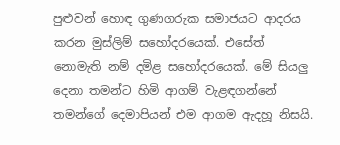පුළුවන් හොඳ ගුණගරුක සමාජයට ආදරය කරන මුස්ලිම් සහෝදරයෙක්. එසේත් නොමැති නම් දමිළ සහෝදරයෙක්. මේ සියලු දෙනා තමන්ට හිමි ආගම් වැළඳගන්නේ තමන්ගේ දෙමාපියන් එම ආගම ඇදහූ නිසයි.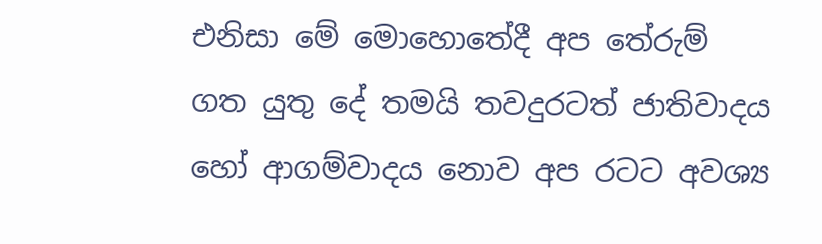එනිසා මේ මොහොතේදී අප තේරුම් ගත යුතු දේ තමයි තවදුරටත් ජාතිවාදය හෝ ආගම්වාදය නොව අප රටට අවශ්‍ය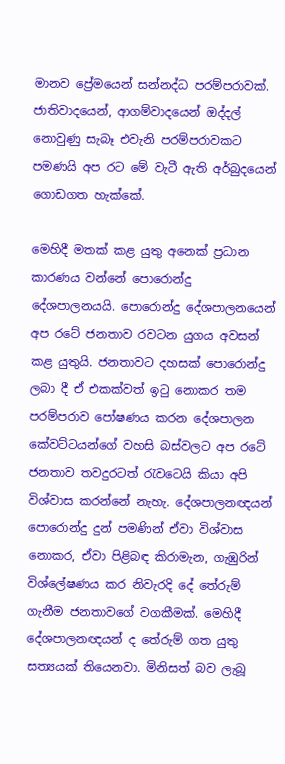මානව ප්‍රේමයෙන් සන්නද්ධ පරම්පරාවක්. ජාතිවාදයෙන්, ආගම්වාදයෙන් ඔද්දල් නොවුණු සැබෑ එවැනි පරම්පරාවකට පමණයි අප රට මේ වැටී ඇති අර්බුදයෙන් ගොඩගත හැක්කේ.

මෙහිදී මතක් කළ යුතු අනෙක් ප්‍රධාන කාරණය වන්නේ පොරොන්දු දේශපාලනයයි. පොරොන්දු දේශපාලනයෙන් අප රටේ ජනතාව රවටන යුගය අවසන් කළ යුතුයි. ජනතාවට දහසක් පොරොන්දු ලබා දී ඒ එකක්වත් ඉටු නොකර තම පරම්පරාව පෝෂණය කරන දේශපාලන කේවට්ටයන්ගේ වහසි බස්වලට අප රටේ ජනතාව තවදුරටත් රැවටෙයි කියා අපි විශ්වාස කරන්නේ නැහැ. දේශපාලනඥයන් පොරොන්දු දුන් පමණින් ඒවා විශ්වාස නොකර, ඒවා පිළිබඳ කිරාමැන, ගැඹුරින් විශ්ලේෂණය කර නිවැරදි දේ තේරුම් ගැනීම ජනතාවගේ වගකීමක්. මෙහිදී දේශපාලනඥයන් ද තේරුම් ගත යුතු සත්‍යයක් තියෙනවා. මිනිසත් බව ලැබූ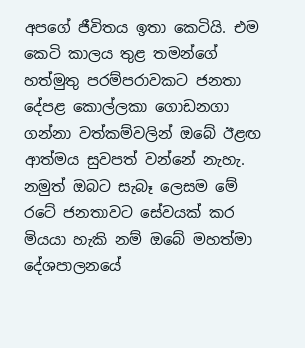අපගේ ජීවිතය ඉතා කෙටියි. එම කෙටි කාලය තුළ තමන්ගේ හත්මුතු පරම්පරාවකට ජනතා දේපළ කොල්ලකා ගොඩනගා ගන්නා වත්කම්වලින් ඔබේ ඊළඟ ආත්මය සුවපත් වන්නේ නැහැ. නමුත් ඔබට සැබෑ ලෙසම මේ රටේ ජනතාවට සේවයක් කර මියයා හැකි නම් ඔබේ මහත්මා දේශපාලනයේ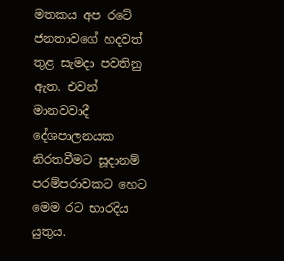මතකය අප රටේ ජනතාවගේ හදවත් තුළ සැමදා පවතිනු ඇත. එවන් මානවවාදී දේශපාලනයක නිරතවීමට සූදානම් පරම්පරාවකට හෙට මෙම රට භාරදිය යුතුය.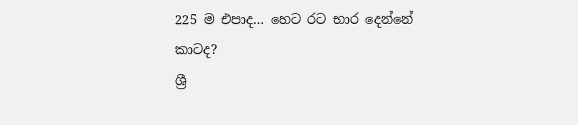225 ම එපාද… හෙට රට භාර දෙන්නේ කාටද?
ශ්‍රී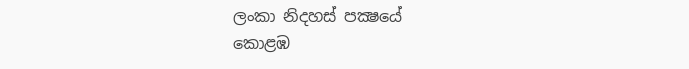ලංකා නිදහස් පක්‍ෂයේ
කොළඹ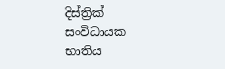දිස්ත්‍රික් සංවිධායක
භාතිය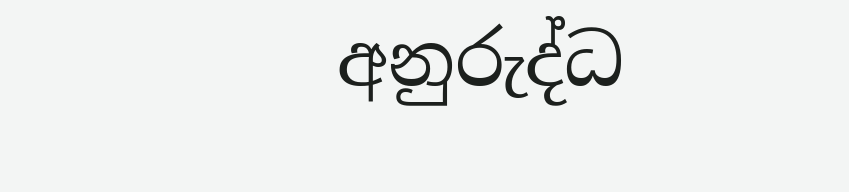අනුරුද්ධ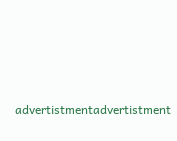advertistmentadvertistment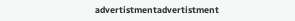advertistmentadvertistment